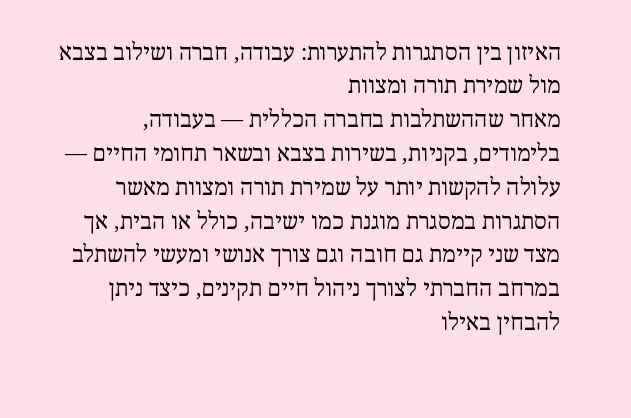האיזון בין הסתגרות להתערות: עבודה, חברה ושילוב בצבא מול שמירת תורה ומצוות
מאחר שההשתלבות בחברה הכללית — בעבודה, בלימודים, בקניות, בשירות בצבא ובשאר תחומי החיים — עלולה להקשות יותר על שמירת תורה ומצוות מאשר הסתגרות במסגרת מוגנת כמו ישיבה, כולל או הבית, אך מצד שני קיימת גם חובה וגם צורך אנושי ומעשי להשתלב במרחב החברתי לצורך ניהול חיים תקינים, כיצד ניתן להבחין באילו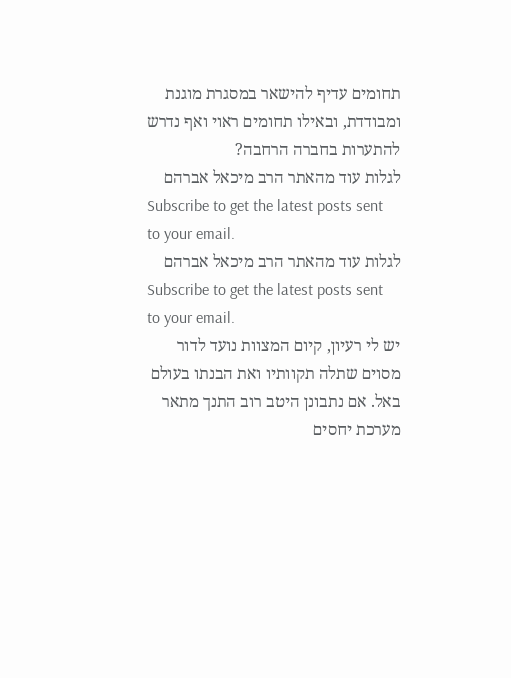תחומים עדיף להישאר במסגרת מוגנת ומבודדת, ובאילו תחומים ראוי ואף נדרש להתערות בחברה הרחבה?
לגלות עוד מהאתר הרב מיכאל אברהם
Subscribe to get the latest posts sent to your email.
לגלות עוד מהאתר הרב מיכאל אברהם
Subscribe to get the latest posts sent to your email.
יש לי רעיון, קיום המצוות נועד לדור מסוים שתלה תקוותיו ואת הבנתו בעולם באל. אם נתבונן היטב רוב התנך מתאר מערכת יחסים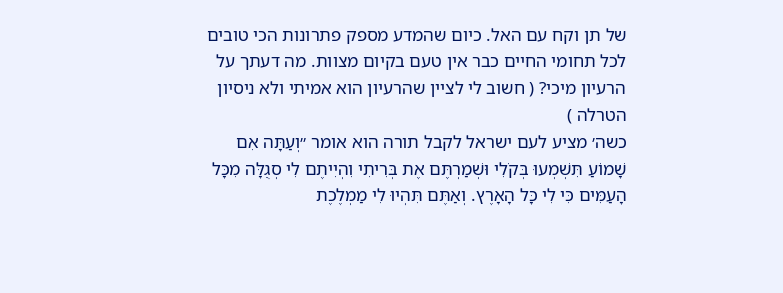של תן וקח עם האל. כיום שהמדע מספק פתרונות הכי טובים לכל תחומי החיים כבר אין טעם בקיום מצוות. מה דעתך על הרעיון מיכי? ( חשוב לי לציין שהרעיון הוא אמיתי ולא ניסיון הטרלה )
כשה׳ מציע לעם ישראל לקבל תורה הוא אומר ״וְעַתָּה אִם שָׁמוֹעַ תִּשְׁמְעוּ בְּקֹלִי וּשְׁמַרְתֶּם אֶת בְּרִיתִי וִהְיִיתֶם לִי סְגֻלָּה מִכָּל הָעַמִּים כִּי לִי כָּל הָאָרֶץ. וְאַתֶּם תִּהְיוּ לִי מַמְלֶכֶת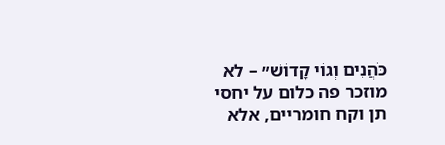כֹּהֲנִים וְגוֹי קָדוֹשׁ״ – לא מוזכר פה כלום על יחסי תן וקח חומריים, אלא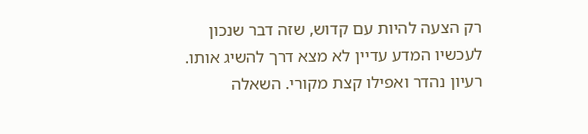רק הצעה להיות עם קדוש, שזה דבר שנכון לעכשיו המדע עדיין לא מצא דרך להשיג אותו.
רעיון נהדר ואפילו קצת מקורי. השאלה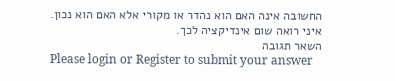החשובה אינה האם הוא נהדר או מקורי אלא האם הוא נכון. איני רואה שום אינדיקציה לכך.
השאר תגובה
Please login or Register to submit your answer